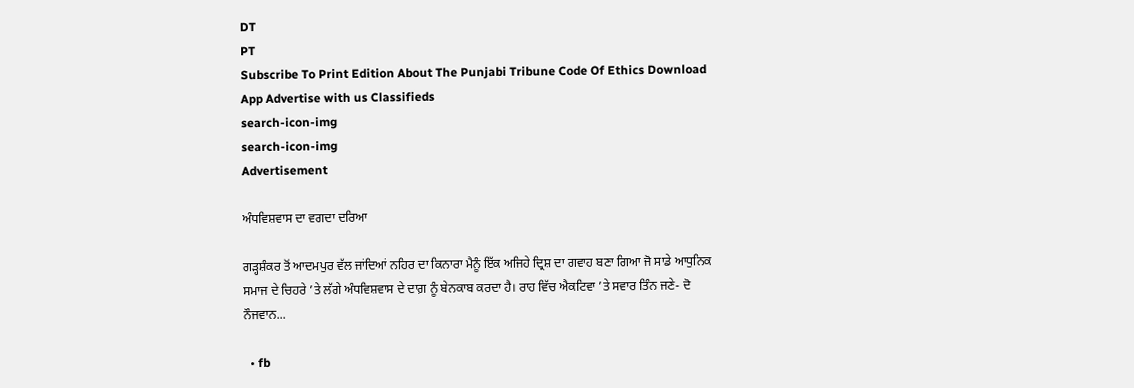DT
PT
Subscribe To Print Edition About The Punjabi Tribune Code Of Ethics Download App Advertise with us Classifieds
search-icon-img
search-icon-img
Advertisement

ਅੰਧਵਿਸ਼ਵਾਸ ਦਾ ਵਗਦਾ ਦਰਿਆ

ਗੜ੍ਹਸ਼ੰਕਰ ਤੋਂ ਆਦਮਪੁਰ ਵੱਲ ਜਾਂਦਿਆਂ ਨਹਿਰ ਦਾ ਕਿਨਾਰਾ ਮੈਨੂੰ ਇੱਕ ਅਜਿਹੇ ਦ੍ਰਿਸ਼ ਦਾ ਗਵਾਹ ਬਣਾ ਗਿਆ ਜੋ ਸਾਡੇ ਆਧੁਨਿਕ ਸਮਾਜ ਦੇ ਚਿਹਰੇ ’ਤੇ ਲੱਗੇ ਅੰਧਵਿਸ਼ਵਾਸ ਦੇ ਦਾਗ਼ ਨੂੰ ਬੇਨਕਾਬ ਕਰਦਾ ਹੈ। ਰਾਹ ਵਿੱਚ ਐਕਟਿਵਾ ’ਤੇ ਸਵਾਰ ਤਿੰਨ ਜਣੇ- ਦੋ ਨੌਜਵਾਨ...

  • fb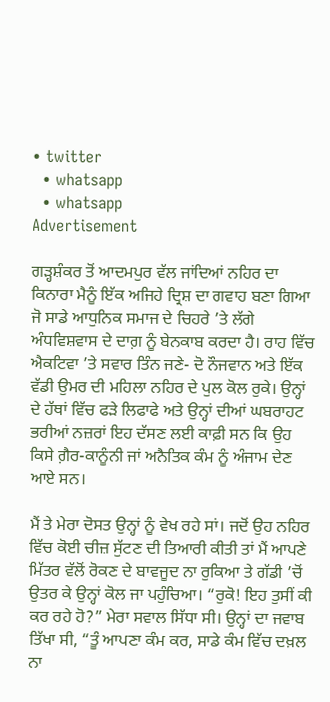• twitter
  • whatsapp
  • whatsapp
Advertisement

ਗੜ੍ਹਸ਼ੰਕਰ ਤੋਂ ਆਦਮਪੁਰ ਵੱਲ ਜਾਂਦਿਆਂ ਨਹਿਰ ਦਾ ਕਿਨਾਰਾ ਮੈਨੂੰ ਇੱਕ ਅਜਿਹੇ ਦ੍ਰਿਸ਼ ਦਾ ਗਵਾਹ ਬਣਾ ਗਿਆ ਜੋ ਸਾਡੇ ਆਧੁਨਿਕ ਸਮਾਜ ਦੇ ਚਿਹਰੇ ’ਤੇ ਲੱਗੇ ਅੰਧਵਿਸ਼ਵਾਸ ਦੇ ਦਾਗ਼ ਨੂੰ ਬੇਨਕਾਬ ਕਰਦਾ ਹੈ। ਰਾਹ ਵਿੱਚ ਐਕਟਿਵਾ ’ਤੇ ਸਵਾਰ ਤਿੰਨ ਜਣੇ- ਦੋ ਨੌਜਵਾਨ ਅਤੇ ਇੱਕ ਵੱਡੀ ਉਮਰ ਦੀ ਮਹਿਲਾ ਨਹਿਰ ਦੇ ਪੁਲ ਕੋਲ ਰੁਕੇ। ਉਨ੍ਹਾਂ ਦੇ ਹੱਥਾਂ ਵਿੱਚ ਫੜੇ ਲਿਫਾਫੇ ਅਤੇ ਉਨ੍ਹਾਂ ਦੀਆਂ ਘਬਰਾਹਟ ਭਰੀਆਂ ਨਜ਼ਰਾਂ ਇਹ ਦੱਸਣ ਲਈ ਕਾਫ਼ੀ ਸਨ ਕਿ ਉਹ ਕਿਸੇ ਗ਼ੈਰ-ਕਾਨੂੰਨੀ ਜਾਂ ਅਨੈਤਿਕ ਕੰਮ ਨੂੰ ਅੰਜਾਮ ਦੇਣ ਆਏ ਸਨ।

ਮੈਂ ਤੇ ਮੇਰਾ ਦੋਸਤ ਉਨ੍ਹਾਂ ਨੂੰ ਵੇਖ ਰਹੇ ਸਾਂ। ਜਦੋਂ ਉਹ ਨਹਿਰ ਵਿੱਚ ਕੋਈ ਚੀਜ਼ ਸੁੱਟਣ ਦੀ ਤਿਆਰੀ ਕੀਤੀ ਤਾਂ ਮੈਂ ਆਪਣੇ ਮਿੱਤਰ ਵੱਲੋਂ ਰੋਕਣ ਦੇ ਬਾਵਜੂਦ ਨਾ ਰੁਕਿਆ ਤੇ ਗੱਡੀ ’ਚੋਂ ਉਤਰ ਕੇ ਉਨ੍ਹਾਂ ਕੋਲ ਜਾ ਪਹੁੰਚਿਆ। “ਰੁਕੋ! ਇਹ ਤੁਸੀਂ ਕੀ ਕਰ ਰਹੇ ਹੋ?” ਮੇਰਾ ਸਵਾਲ ਸਿੱਧਾ ਸੀ। ਉਨ੍ਹਾਂ ਦਾ ਜਵਾਬ ਤਿੱਖਾ ਸੀ, “ਤੂੰ ਆਪਣਾ ਕੰਮ ਕਰ, ਸਾਡੇ ਕੰਮ ਵਿੱਚ ਦਖ਼ਲ ਨਾ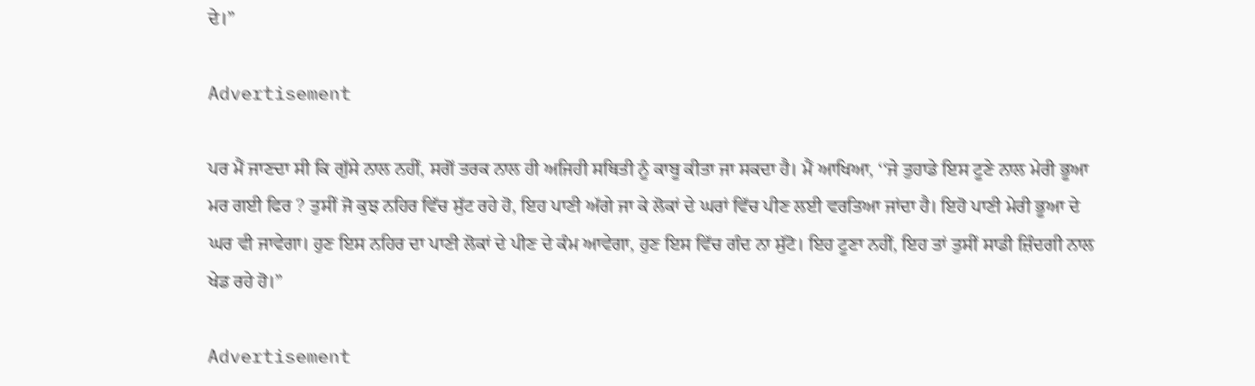ਦੇ।”

Advertisement

ਪਰ ਮੈਂ ਜਾਣਦਾ ਸੀ ਕਿ ਗੁੱਸੇ ਨਾਲ ਨਹੀਂ, ਸਗੋਂ ਤਰਕ ਨਾਲ ਹੀ ਅਜਿਹੀ ਸਥਿਤੀ ਨੂੰ ਕਾਬੂ ਕੀਤਾ ਜਾ ਸਕਦਾ ਹੈ। ਮੈਂ ਆਖਿਆ, ‘‘ਜੇ ਤੁਹਾਡੇ ਇਸ ਟੂਣੇ ਨਾਲ ਮੇਰੀ ਭੂਆ ਮਰ ਗਈ ਫਿਰ ? ਤੁਸੀਂ ਜੋ ਕੁਝ ਨਹਿਰ ਵਿੱਚ ਸੁੱਟ ਰਹੇ ਹੋ, ਇਹ ਪਾਣੀ ਅੱਗੇ ਜਾ ਕੇ ਲੋਕਾਂ ਦੇ ਘਰਾਂ ਵਿੱਚ ਪੀਣ ਲਈ ਵਰਤਿਆ ਜਾਂਦਾ ਹੈ। ਇਹੋ ਪਾਣੀ ਮੇਰੀ ਭੂਆ ਦੇ ਘਰ ਵੀ ਜਾਵੇਗਾ। ਹੁਣ ਇਸ ਨਹਿਰ ਦਾ ਪਾਣੀ ਲੋਕਾਂ ਦੇ ਪੀਣ ਦੇ ਕੰਮ ਆਵੇਗਾ, ਹੁਣ ਇਸ ਵਿੱਚ ਗੰਦ ਨਾ ਸੁੱਟੋ। ਇਹ ਟੂਣਾ ਨਹੀਂ, ਇਹ ਤਾਂ ਤੁਸੀਂ ਸਾਡੀ ਜ਼ਿੰਦਗੀ ਨਾਲ ਖੇਡ ਰਹੇ ਹੋ।”

Advertisement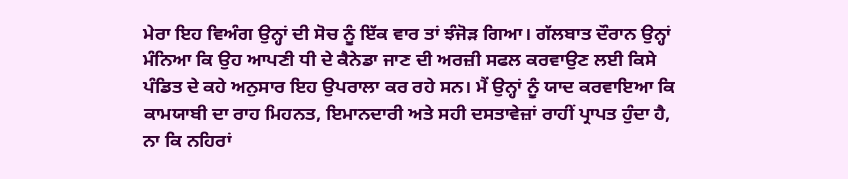ਮੇਰਾ ਇਹ ਵਿਅੰਗ ਉਨ੍ਹਾਂ ਦੀ ਸੋਚ ਨੂੰ ਇੱਕ ਵਾਰ ਤਾਂ ਝੰਜੋੜ ਗਿਆ। ਗੱਲਬਾਤ ਦੌਰਾਨ ਉਨ੍ਹਾਂ ਮੰਨਿਆ ਕਿ ਉਹ ਆਪਣੀ ਧੀ ਦੇ ਕੈਨੇਡਾ ਜਾਣ ਦੀ ਅਰਜ਼ੀ ਸਫਲ ਕਰਵਾਉਣ ਲਈ ਕਿਸੇ ਪੰਡਿਤ ਦੇ ਕਹੇ ਅਨੁਸਾਰ ਇਹ ਉਪਰਾਲਾ ਕਰ ਰਹੇ ਸਨ। ਮੈਂ ਉਨ੍ਹਾਂ ਨੂੰ ਯਾਦ ਕਰਵਾਇਆ ਕਿ ਕਾਮਯਾਬੀ ਦਾ ਰਾਹ ਮਿਹਨਤ, ਇਮਾਨਦਾਰੀ ਅਤੇ ਸਹੀ ਦਸਤਾਵੇਜ਼ਾਂ ਰਾਹੀਂ ਪ੍ਰਾਪਤ ਹੁੰਦਾ ਹੈ, ਨਾ ਕਿ ਨਹਿਰਾਂ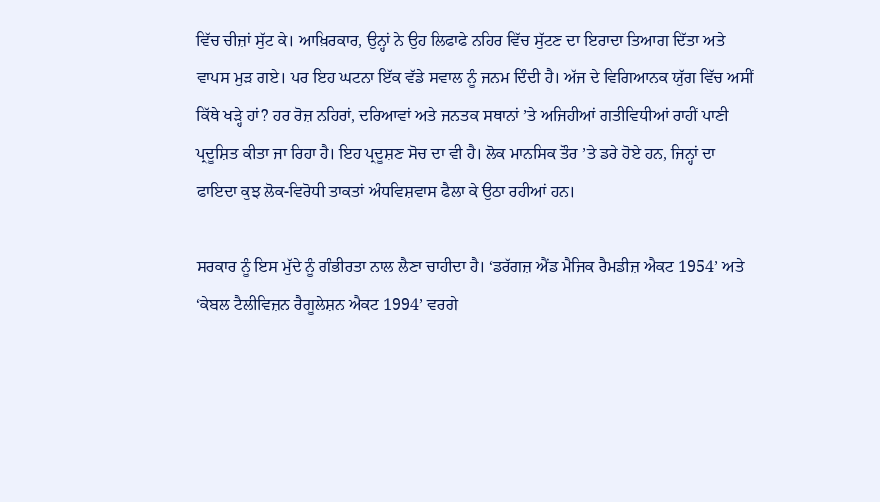ਵਿੱਚ ਚੀਜ਼ਾਂ ਸੁੱਟ ਕੇ। ਆਖ਼ਿਰਕਾਰ, ਉਨ੍ਹਾਂ ਨੇ ਉਹ ਲਿਫਾਫੇ ਨਹਿਰ ਵਿੱਚ ਸੁੱਟਣ ਦਾ ਇਰਾਦਾ ਤਿਆਗ ਦਿੱਤਾ ਅਤੇ ਵਾਪਸ ਮੁੜ ਗਏ। ਪਰ ਇਹ ਘਟਨਾ ਇੱਕ ਵੱਡੇ ਸਵਾਲ ਨੂੰ ਜਨਮ ਦਿੰਦੀ ਹੈ। ਅੱਜ ਦੇ ਵਿਗਿਆਨਕ ਯੁੱਗ ਵਿੱਚ ਅਸੀਂ ਕਿੱਥੇ ਖੜ੍ਹੇ ਹਾਂ? ਹਰ ਰੋਜ਼ ਨਹਿਰਾਂ, ਦਰਿਆਵਾਂ ਅਤੇ ਜਨਤਕ ਸਥਾਨਾਂ ’ਤੇ ਅਜਿਹੀਆਂ ਗਤੀਵਿਧੀਆਂ ਰਾਹੀਂ ਪਾਣੀ ਪ੍ਰਦੂਸ਼ਿਤ ਕੀਤਾ ਜਾ ਰਿਹਾ ਹੈ। ਇਹ ਪ੍ਰਦੂਸ਼ਣ ਸੋਚ ਦਾ ਵੀ ਹੈ। ਲੋਕ ਮਾਨਸਿਕ ਤੌਰ ’ਤੇ ਡਰੇ ਹੋਏ ਹਨ, ਜਿਨ੍ਹਾਂ ਦਾ ਫਾਇਦਾ ਕੁਝ ਲੋਕ-ਵਿਰੋਧੀ ਤਾਕਤਾਂ ਅੰਧਵਿਸ਼ਵਾਸ ਫੈਲਾ ਕੇ ਉਠਾ ਰਹੀਆਂ ਹਨ।

ਸਰਕਾਰ ਨੂੰ ਇਸ ਮੁੱਦੇ ਨੂੰ ਗੰਭੀਰਤਾ ਨਾਲ ਲੈਣਾ ਚਾਹੀਦਾ ਹੈ। ‘ਡਰੱਗਜ਼ ਐਂਡ ਮੈਜਿਕ ਰੈਮਡੀਜ਼ ਐਕਟ 1954’ ਅਤੇ ‘ਕੇਬਲ ਟੈਲੀਵਿਜ਼ਨ ਰੈਗੂਲੇਸ਼ਨ ਐਕਟ 1994’ ਵਰਗੇ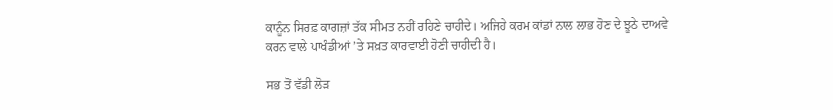ਕਾਨੂੰਨ ਸਿਰਫ਼ ਕਾਗਜ਼ਾਂ ਤੱਕ ਸੀਮਤ ਨਹੀਂ ਰਹਿਣੇ ਚਾਹੀਦੇ। ਅਜਿਹੇ ਕਰਮ ਕਾਂਡਾਂ ਨਾਲ ਲਾਭ ਹੋਣ ਦੇ ਝੂਠੇ ਦਾਅਵੇ ਕਰਨ ਵਾਲੇ ਪਾਖੰਡੀਆਂ ’ਤੇ ਸਖ਼ਤ ਕਾਰਵਾਈ ਹੋਣੀ ਚਾਹੀਦੀ ਹੈ।

ਸਭ ਤੋਂ ਵੱਡੀ ਲੋੜ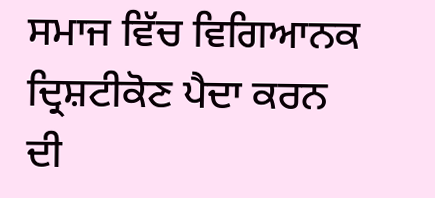ਸਮਾਜ ਵਿੱਚ ਵਿਗਿਆਨਕ ਦ੍ਰਿਸ਼ਟੀਕੋਣ ਪੈਦਾ ਕਰਨ ਦੀ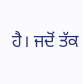ਹੈ। ਜਦੋਂ ਤੱਕ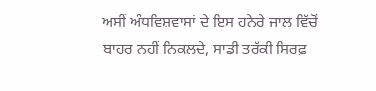ਅਸੀਂ ਅੰਧਵਿਸ਼ਵਾਸਾਂ ਦੇ ਇਸ ਹਨੇਰੇ ਜਾਲ ਵਿੱਚੋਂ ਬਾਹਰ ਨਹੀਂ ਨਿਕਲਦੇ, ਸਾਡੀ ਤਰੱਕੀ ਸਿਰਫ਼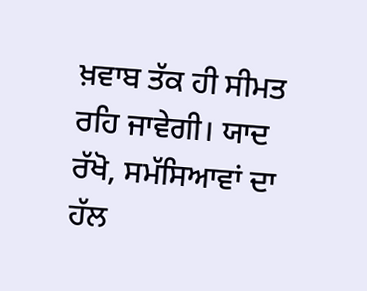ਖ਼ਵਾਬ ਤੱਕ ਹੀ ਸੀਮਤ ਰਹਿ ਜਾਵੇਗੀ। ਯਾਦ ਰੱਖੋ, ਸਮੱਸਿਆਵਾਂ ਦਾ ਹੱਲ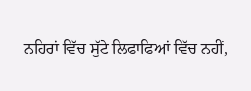ਨਹਿਰਾਂ ਵਿੱਚ ਸੁੱਟੇ ਲਿਫਾਫਿਆਂ ਵਿੱਚ ਨਹੀਂ,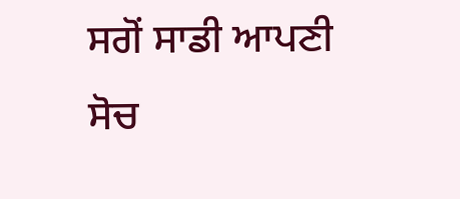ਸਗੋਂ ਸਾਡੀ ਆਪਣੀ ਸੋਚ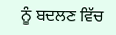ਨੂੰ ਬਦਲਣ ਵਿੱਚ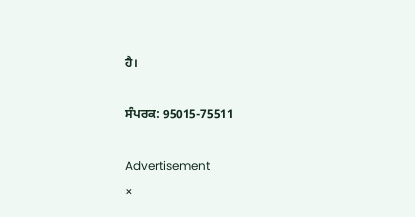ਹੈ।

ਸੰਪਰਕ: 95015-75511

Advertisement
×